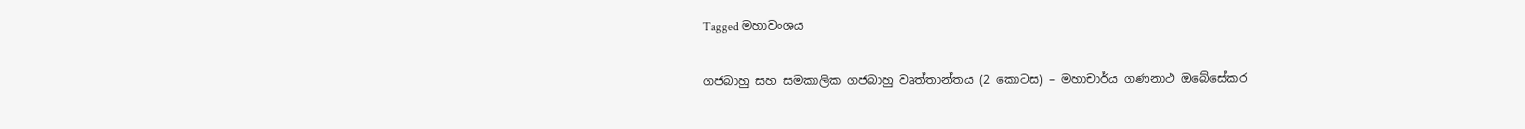Tagged මහාවංශය

ගජබාහු සහ සමකාලික ගජබාහු වෘත්තාන්තය (2 කොටස) – මහාචාර්ය ගණනාථ ඔබේසේකර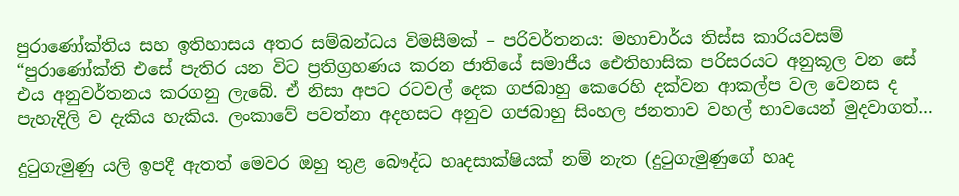පුරාණෝක්තිය සහ ඉතිහාසය අතර සම්බන්ධය විමසීමක් – පරිවර්තනය: මහාචාර්ය තිස්ස කාරියවසම් “පුරාණෝක්ති එසේ පැතිර යන විට ප්‍රතිග්‍රහණය කරන ජාතියේ සමාජීය ඓතිහාසික පරිසරයට අනුකූල වන සේ එය අනුවර්තනය කරගනු ලැබේ. ඒ නිසා අපට රටවල් දෙක ගජබාහු කෙරෙහි දක්වන ආකල්ප වල වෙනස ද පැහැදිලි ව දැකිය හැකිය. ලංකාවේ පවත්නා අදහසට අනුව ගජබාහු සිංහල ජනතාව වහල් භාවයෙන් මුදවාගත්…

දුටුගැමුණු යලි ඉපදී ඇතත් මෙවර ඔහු තුළ බෞද්ධ හෘදසාක්ෂියක් නම් නැත (දුටුගැමුණුගේ හෘද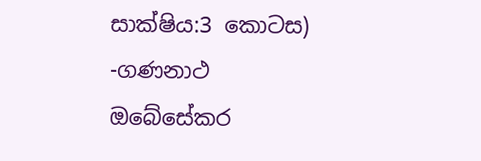සාක්ෂිය:3 කොටස) -ගණනාථ ඔබේසේකර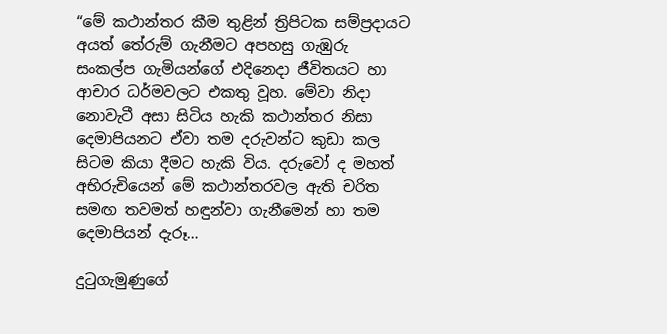“මේ කථාන්තර කීම තුළින් ත්‍රිපිටක සම්ප්‍රදායට අයත් තේරුම් ගැනීමට අපහසු ගැඹුරු සංකල්ප ගැමියන්ගේ එදිනෙදා ජීවිතයට හා ආචාර ධර්මවලට එකතු වූහ. මේවා නිදා නොවැටී අසා සිටිය හැකි කථාන්තර නිසා දෙමාපියනට ඒවා තම දරුවන්ට කුඩා කල සිටම කියා දීමට හැකි විය. දරුවෝ ද මහත් අභිරුචියෙන් මේ කථාන්තරවල ඇති චරිත සමඟ තවමත් හඳුන්වා ගැනීමෙන් හා තම දෙමාපියන් දැරූ…

දුටුගැමුණුගේ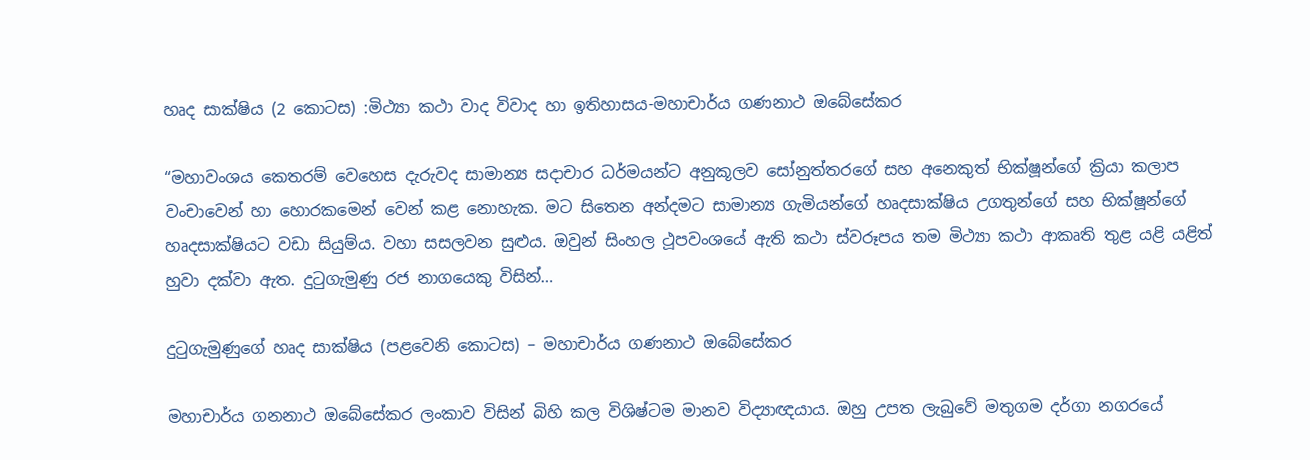හෘද සාක්ෂිය (2 කොටස) :මිථ්‍යා කථා වාද විවාද හා ඉතිහාසය-මහාචාර්ය ගණනාථ ඔබේසේකර

“මහාවංශය කෙතරම් වෙහෙස දැරුවද සාමාන්‍ය සදාචාර ධර්මයන්ට අනුකූලව සෝනුත්තරගේ සහ අනෙකුත් භික්ෂූන්ගේ ක්‍රියා කලාප වංචාවෙන් හා හොරකමෙන් වෙන් කළ නොහැක. මට සිතෙන අන්දමට සාමාන්‍ය ගැමියන්ගේ හෘදසාක්ෂිය උගතුන්ගේ සහ භික්ෂූන්ගේ‍ හෘදසාක්ෂියට වඩා සියුම්ය. වහා සසලවන සුළුය. ඔවුන් සිංහල ථූපවංශයේ ඇති කථා ස්වරූපය තම මිථ්‍යා කථා ආකෘති තුළ යළි යළිත් හුවා දක්වා ඇත. දුටුගැමුණු රජ නාගයෙකු විසින්…

දුටුගැමුණුගේ හෘද සාක්ෂිය (පළවෙනි කොටස) – මහාචාර්ය ගණනාථ ඔබේසේකර

මහාචාර්ය ගනනාථ ඔබේසේකර ලංකාව විසින් බිහි කල විශිෂ්ටම මානව විද්‍යාඥයාය. ඔහු උපත ලැබුවේ මතුගම දර්ගා නගරයේ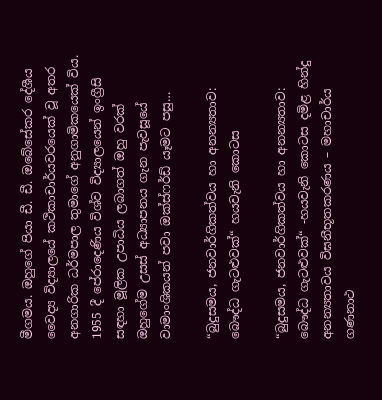මීගමය. ඔහුගේ පියා ඩී. ඩී. ඔබේසේකර දේශීය වෛද්‍ය විද්‍යාලයේ කථිකාචාර්යවරයෙක් වූ අතර අනගාරික ධර්මපාල තුමාගේ අනුගාමිකයෙක් විය. 1955 දී පේරාදෙණිය විශ්ව විද්‍යාලයෙන් ඉංග්‍රීසි සඳහා මූලික උපාධිය ලබාගත් ඔහු වරක් ඔහුගේම උසස් අධ්‍යාපනය ගැන පැවසූයේ වාමාංශිකයන් පවා ඔක්ස්ෆර්ඩ් යෑමට පසු…

“බුදුසමය, ජනවාර්ගිකත්වය හා අනන්‍යතාව: බෞද්ධ ගැටළුවක්“ හයවැනි කොටස

“බුදුසමය, ජනවාර්ගිකත්වය හා අනන්‍යතාව: බෞද්ධ ගැටළුවක්“ -හයවැනි කොටස දමිළ හින්දු අනන්‍යතාවය විඝනීභූතකරණය – මහාචාර්ය ගණනාථ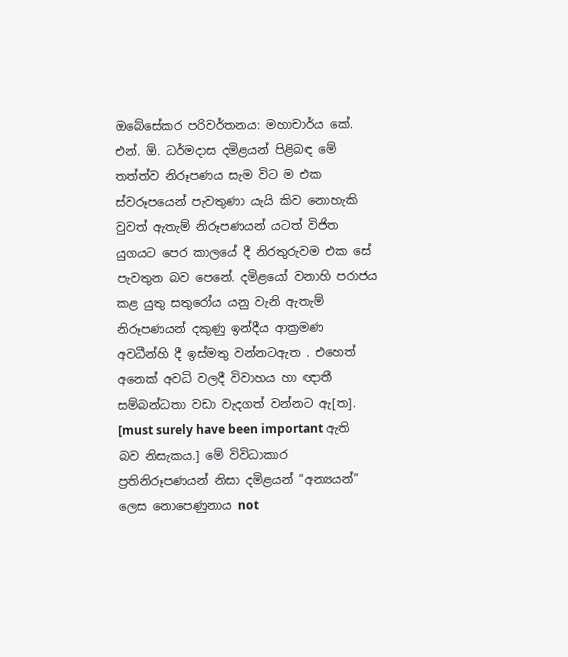ඔබේසේකර පරිවර්තනය: මහාචාර්ය කේ. එන්. ඕ. ධර්මදාස දමිළයන් පිළිබඳ මේ තත්ත්ව නිරූපණය සැම විට ම එක ස්වරූපයෙන් පැවතුණා යැයි කිව නොහැකි වුවත් ඇතැම් නිරූපණයන් යටත් විජිත යුගයට පෙර කාලයේ දී නිරතුරුවම එක සේ පැවතුන බව පෙනේ. දමිළයෝ වනාහි පරාජය කළ යුතු සතුරෝය යනු වැනි ඇතැම් නිරූපණයන් දකුණු ඉන්දීය ආක්‍රමණ අවධීන්හි දී ඉස්මතු වන්නටඇත . එහෙත් අනෙක් අවධි වලදී විවාහය හා ඥාතී සම්බන්ධතා වඩා වැදගත් වන්නට ඇ[ත]. [must surely have been important ඇති බව නිසැකය.] මේ විවිධාකාර ප්‍රතිනිරූපණයන් නිසා දමිළයන් “අන්‍යයන්” ලෙස නොපෙණුනාය not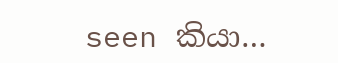seen කියා…